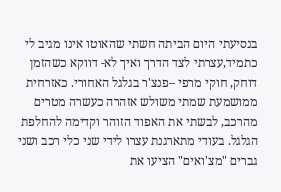בנסיעתי היום הביתה חשתי שהאוטו אינו מגיב לי כתמיד,עצרתי לצד הדרך ואיך לא- דווקא כשהזמן דוחק, חוקי מרפי –פנצ'ר בגלגל האחורי. כאזרחית ממושמעת שמתי משולש אזהרה כעשרה מטרים מהרכב, לבשתי את האפוד הזוהר וקדימה להחלפת הגלגל. בעודי מתארגנת עצרו לידי שני כלי רכב ושני גברים "מצ'ואים" הציעו את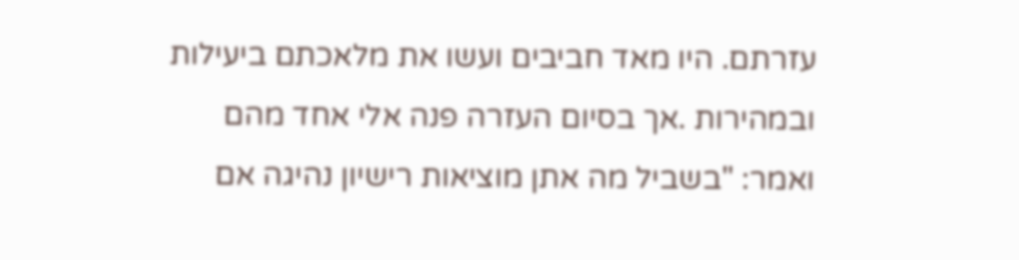עזרתם. היו מאד חביבים ועשו את מלאכתם ביעילות ובמהירות .אך בסיום העזרה פנה אלי אחד מהם ואמר: "בשביל מה אתן מוציאות רישיון נהיגה אם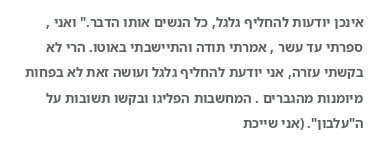אינכן יודעות להחליף גלגל, כל הנשים אותו הדבר." ואני , ספרתי עד עשר , אמרתי תודה והתיישבתי באוטו. הרי לא בקשתי עזרה, אני יודעת להחליף גלגל ועושה זאת לא בפחות מיומנות מהגברים . המחשבות הפליגו ובקשו תשובות על ה"עלבון". (אני שייכת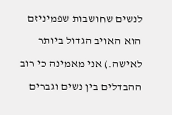לנשים שחושבות שפמיניזם הוא האויב הגדול ביותר לאישה.) אני מאמינה כי רוב ההבדלים בין נשים וגברים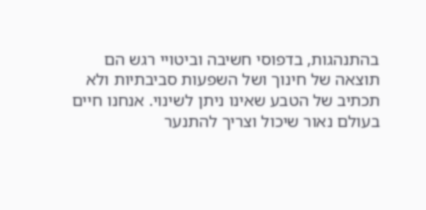בהתנהגות, בדפוסי חשיבה וביטויי רגש הם תוצאה של חינוך ושל השפעות סביבתיות ולא תכתיב של הטבע שאינו ניתן לשינוי. אנחנו חיים בעולם נאור שיכול וצריך להתנער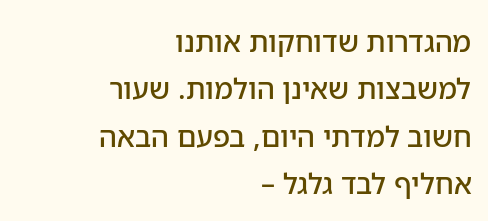מהגדרות שדוחקות אותנו למשבצות שאינן הולמות. שעור חשוב למדתי היום, בפעם הבאה אחליף לבד גלגל –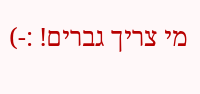מי צריך גברים! :-)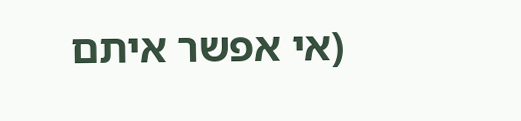(אי אפשר איתם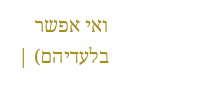ואי אפשר בלעדיהם) |